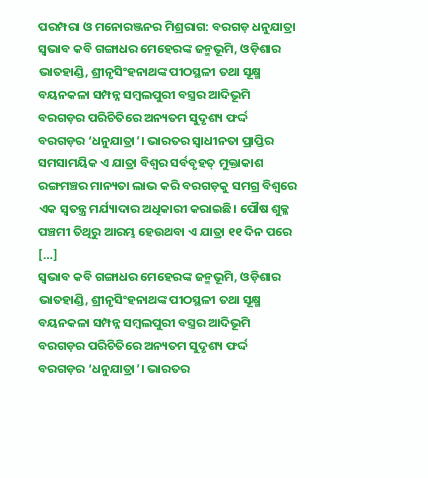ପରମ୍ପରା ଓ ମନୋରଞ୍ଜନର ମିଶ୍ରରାଗ: ବରଗଡ଼ ଧନୁଯାତ୍ରା
ସ୍ୱଭାବ କବି ଗଙ୍ଗାଧର ମେହେରଙ୍କ ଜନ୍ମଭୂମି, ଓଡ଼ିଶାର ଭାତହାଣ୍ଡି, ଶ୍ରୀନୃସିଂହନାଥଙ୍କ ପୀଠସ୍ଥଳୀ ତଥା ସୂକ୍ଷ୍ମ ବୟନକଳା ସମ୍ପନ୍ନ ସମ୍ବଲପୁରୀ ବସ୍ତ୍ରର ଆଦିଭୂମି ବରଗଡ଼ର ପରିଚିତିରେ ଅନ୍ୟତମ ସୁଦୃଶ୍ୟ ଫର୍ଦ୍ଦ ବରଗଡ଼ର ‘ଧନୁଯାତ୍ରା’। ଭାରତର ସ୍ୱାଧୀନତା ପ୍ରାପ୍ତିର ସମସାମୟିକ ଏ ଯାତ୍ରା ବିଶ୍ୱର ସର୍ବବୃହତ୍ ମୁକ୍ତାକାଶ ରଙ୍ଗମଞ୍ଚର ମାନ୍ୟତା ଲାଭ କରି ବରଗଡ଼କୁ ସମଗ୍ର ବିଶ୍ୱରେ ଏକ ସ୍ୱତନ୍ତ୍ର ମର୍ଯ୍ୟାଦାର ଅଧିକାରୀ କରାଇଛି। ପୌଷ ଶୁକ୍ଳ ପଞ୍ଚମୀ ତିଥିରୁ ଆରମ୍ଭ ହେଉଥବା ଏ ଯାତ୍ରା ୧୧ ଦିନ ପରେ […]
ସ୍ୱଭାବ କବି ଗଙ୍ଗାଧର ମେହେରଙ୍କ ଜନ୍ମଭୂମି, ଓଡ଼ିଶାର ଭାତହାଣ୍ଡି, ଶ୍ରୀନୃସିଂହନାଥଙ୍କ ପୀଠସ୍ଥଳୀ ତଥା ସୂକ୍ଷ୍ମ ବୟନକଳା ସମ୍ପନ୍ନ ସମ୍ବଲପୁରୀ ବସ୍ତ୍ରର ଆଦିଭୂମି ବରଗଡ଼ର ପରିଚିତିରେ ଅନ୍ୟତମ ସୁଦୃଶ୍ୟ ଫର୍ଦ୍ଦ ବରଗଡ଼ର ‘ଧନୁଯାତ୍ରା’। ଭାରତର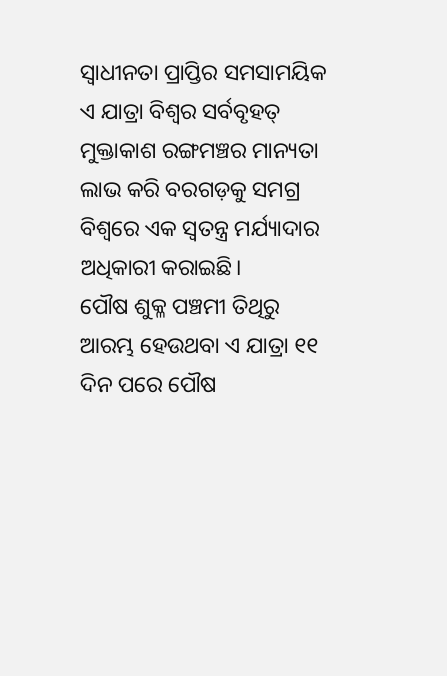ସ୍ୱାଧୀନତା ପ୍ରାପ୍ତିର ସମସାମୟିକ ଏ ଯାତ୍ରା ବିଶ୍ୱର ସର୍ବବୃହତ୍ ମୁକ୍ତାକାଶ ରଙ୍ଗମଞ୍ଚର ମାନ୍ୟତା ଲାଭ କରି ବରଗଡ଼କୁ ସମଗ୍ର ବିଶ୍ୱରେ ଏକ ସ୍ୱତନ୍ତ୍ର ମର୍ଯ୍ୟାଦାର ଅଧିକାରୀ କରାଇଛି।
ପୌଷ ଶୁକ୍ଳ ପଞ୍ଚମୀ ତିଥିରୁ ଆରମ୍ଭ ହେଉଥବା ଏ ଯାତ୍ରା ୧୧ ଦିନ ପରେ ପୌଷ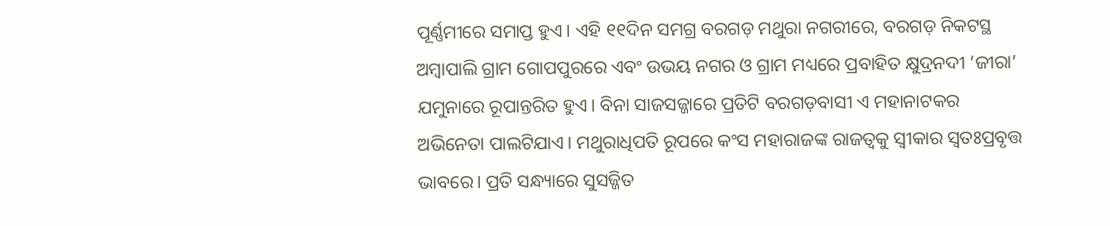ପୂର୍ଣ୍ଣମୀରେ ସମାପ୍ତ ହୁଏ। ଏହି ୧୧ଦିନ ସମଗ୍ର ବରଗଡ଼ ମଥୁରା ନଗରୀରେ, ବରଗଡ଼ ନିକଟସ୍ଥ ଅମ୍ବାପାଲି ଗ୍ରାମ ଗୋପପୁରରେ ଏବଂ ଉଭୟ ନଗର ଓ ଗ୍ରାମ ମଧ୍ୟରେ ପ୍ରବାହିତ କ୍ଷୁଦ୍ରନଦୀ ‘ଜୀରା’ ଯମୁନାରେ ରୂପାନ୍ତରିତ ହୁଏ। ବିନା ସାଜସଜ୍ଜାରେ ପ୍ରତିଟି ବରଗଡ଼ବାସୀ ଏ ମହାନାଟକର ଅଭିନେତା ପାଲଟିଯାଏ। ମଥୁରାଧିପତି ରୂପରେ କଂସ ମହାରାଜଙ୍କ ରାଜତ୍ୱକୁ ସ୍ୱୀକାର ସ୍ୱତଃପ୍ରବୃତ୍ତ ଭାବରେ। ପ୍ରତି ସନ୍ଧ୍ୟାରେ ସୁସଜ୍ଜିତ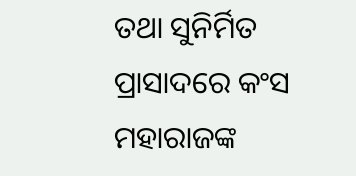ତଥା ସୁନିର୍ମିତ ପ୍ରାସାଦରେ କଂସ ମହାରାଜଙ୍କ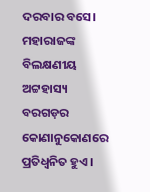ଦରବାର ବସେ। ମହାରାଜଙ୍କ ବିଲକ୍ଷଣୀୟ ଅଟ୍ଟହାସ୍ୟ ବରଗଡ଼ର କୋଣାନୁକୋଣରେ ପ୍ରତିଧ୍ୱନିତ ହୁଏ।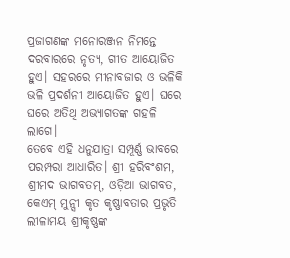ପ୍ରଜାଗଣଙ୍କ ମନୋରଞ୍ଜନ ନିମନ୍ତେ ଦରବାରରେ ନୃତ୍ୟ, ଗୀତ ଆୟୋଜିତ ହୁଏ। ସହରରେ ମୀନାବଜାର ଓ ଭଳିକି ଭଳି ପ୍ରଦର୍ଶନୀ ଆୟୋଜିତ ହୁଏ। ଘରେ ଘରେ ଅତିଥି ଅଭ୍ୟାଗତଙ୍କ ଗହଳି ଲାଗେ।
ତେବେ ଏହି ଧନୁଯାତ୍ରା ସମ୍ପୂର୍ଣ୍ଣ ଭାବରେ ପରମ୍ପରା ଆଧାରିତ। ଶ୍ରୀ ହରିବଂଶମ, ଶ୍ରୀମଦ ଭାଗବତମ୍, ଓଡ଼ିଆ ଭାଗବତ, କେଏମ୍ ମୁନ୍ସୀ କୃତ କୃଷ୍ଣାବତାର ପ୍ରଭୃତି ଲୀଳାମୟ ଶ୍ରୀକୃଷ୍ଣଙ୍କ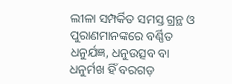ଲୀଳା ସମ୍ପର୍କିତ ସମସ୍ତ ଗ୍ରନ୍ଥ ଓ ପୁରାଣମାନଙ୍କରେ ବର୍ଣ୍ଣିତ ଧନୁର୍ଯଜ୍ଞ, ଧନୁଉତ୍ସବ ବା ଧନୁର୍ମଖ ହିଁ ବରଗଡ଼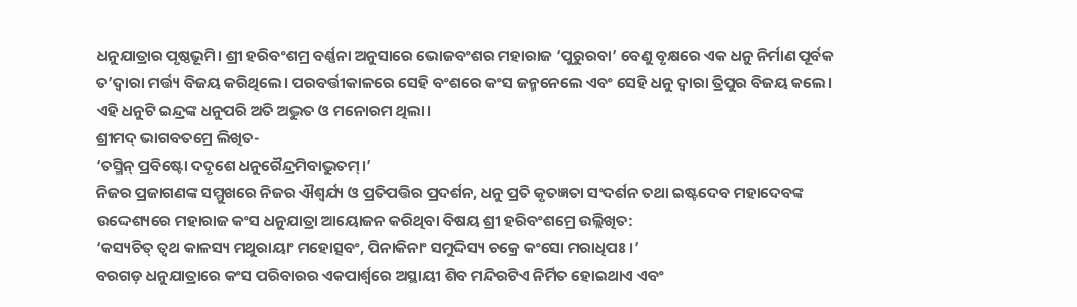ଧନୁଯାତ୍ରାର ପୃଷ୍ଠଭୂମି। ଶ୍ରୀ ହରିବଂଶମ୍ର ବର୍ଣ୍ଣନା ଅନୁସାରେ ଭୋଜବଂଶର ମହାରାଜ ‘ପୁରୁରବା’ ବେଣୁ ବୃକ୍ଷରେ ଏକ ଧନୁ ନିର୍ମାଣ ପୂର୍ବକ ତ’ଦ୍ୱାରା ମର୍ତ୍ତ୍ୟ ବିଜୟ କରିଥିଲେ। ପରବର୍ତ୍ତୀକାଳରେ ସେହି ବଂଶରେ କଂସ ଜନ୍ମନେଲେ ଏବଂ ସେହି ଧନୁ ଦ୍ୱାରା ତ୍ରିପୁର ବିଜୟ କଲେ। ଏହି ଧନୁଟି ଇନ୍ଦ୍ରଙ୍କ ଧନୁପରି ଅତି ଅଦ୍ଭୁତ ଓ ମନୋରମ ଥିଲା।
ଶ୍ରୀମଦ୍ ଭାଗବତମ୍ରେ ଲିଖିତ-
‘ତସ୍ମିନ୍ ପ୍ରବିଷ୍ଟୋ ଦଦୃଶେ ଧନୁରୈନ୍ଦ୍ରମିବାଦ୍ଭୁତମ୍।’
ନିଜର ପ୍ରଜାଗଣଙ୍କ ସମ୍ମୁଖରେ ନିଜର ଐଶ୍ୱର୍ଯ୍ୟ ଓ ପ୍ରତିପତ୍ତିର ପ୍ରଦର୍ଶନ, ଧନୁ ପ୍ରତି କୃତଜ୍ଞତା ସଂଦର୍ଶନ ତଥା ଇଷ୍ଟଦେବ ମହାଦେବଙ୍କ ଉଦ୍ଦେଶ୍ୟରେ ମହାରାଜ କଂସ ଧନୁଯାତ୍ରା ଆୟୋଜନ କରିଥିବା ବିଷୟ ଶ୍ରୀ ହରିବଂଶମ୍ରେ ଉଲ୍ଲିଖିତ:
‘କସ୍ୟଚିତ୍ ତ୍ୱଥ କାଳସ୍ୟ ମଥୁରାୟାଂ ମହୋତ୍ସବଂ, ପିନାକିନାଂ ସମୁଦ୍ଦିସ୍ୟ ଚକ୍ରେ କଂସୋ ମରାଧିପଃ।’
ବରଗଡ଼ ଧନୁଯାତ୍ରାରେ କଂସ ପରିବାରର ଏକପାର୍ଶ୍ବରେ ଅସ୍ଥାୟୀ ଶିବ ମନ୍ଦିରଟିଏ ନିର୍ମିତ ହୋଇଥାଏ ଏବଂ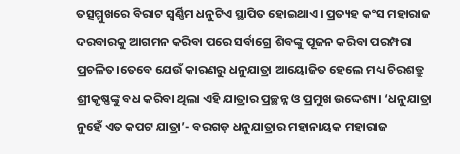ତତ୍ସମ୍ମୁଖରେ ବିରାଟ ସ୍ୱର୍ଣ୍ଣିମ ଧନୁଟିଏ ସ୍ଥାପିତ ହୋଇଥାଏ। ପ୍ରତ୍ୟହ କଂସ ମହାରାଜ ଦରବାରକୁ ଆଗମନ କରିବା ପରେ ସର୍ବାଗ୍ରେ ଶିବଙ୍କୁ ପୂଜନ କରିବା ପରମ୍ପରା ପ୍ରଚଳିତ।ତେବେ ଯେଉଁ କାରଣରୁ ଧନୁଯାତ୍ରା ଆୟୋଜିତ ହେଲେ ମଧ୍ୟ ଚିରଶତ୍ରୁ ଶ୍ରୀକୃଷ୍ଣଙ୍କୁ ବଧ କରିବା ଥିଲା ଏହି ଯାତ୍ରାର ପ୍ରଚ୍ଛନ୍ନ ଓ ପ୍ରମୁଖ ଉଦ୍ଦେଶ୍ୟ। ‘ଧନୁଯାତ୍ରା ନୁହେଁ ଏତ କପଟ ଯାତ୍ରା’- ବରଗଡ଼ ଧନୁଯାତ୍ରାର ମହାନାୟକ ମହାରାଜ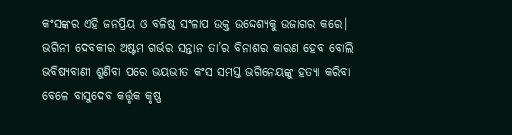କଂସଙ୍କର ଏହି ଜନପ୍ରିୟ ଓ ବଳିଷ୍ଠ ସଂଳାପ ଉକ୍ତ ଉଦ୍ଦେଶ୍ୟକୁ ଉଜାଗର କରେ।
ଭଗିନୀ ଦେବକୀର ଅଷ୍ଟମ ଗର୍ଭର ସନ୍ତାନ ତା’ର ବିନାଶର କାରଣ ହେବ ବୋଲି ଭବିଷ୍ୟବାଣୀ ଶୁଣିବା ପରେ ଭୟଭୀତ କଂସ ସମସ୍ତ ଭଗିନେୟଙ୍କୁ ହତ୍ୟା କରିବା ବେଳେ ବାସୁଦେବ କର୍ତ୍ତୃକ କୃଷ୍ଣ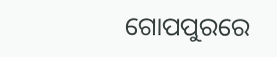ଗୋପପୁରରେ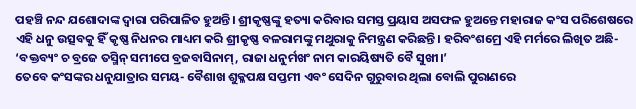ପହଞ୍ଚି ନନ୍ଦ ଯଶୋଦାଙ୍କ ଦ୍ୱାରା ପରିପାଳିତ ହୁଅନ୍ତି। ଶ୍ରୀକୃଷ୍ଣଙ୍କୁ ହତ୍ୟା କରିବାର ସମସ୍ତ ପ୍ରୟାସ ଅସଫଳ ହୁଅନ୍ତେ ମହାରାଜ କଂସ ପରିଶେଷରେ ଏହି ଧନୁ ଉତ୍ସବକୁ ହିଁ କୃଷ୍ଣ ନିଧନର ମାଧ୍ୟମ କରି ଶ୍ରୀକୃଷ୍ଣ ବଳରାମଙ୍କୁ ମଥୁରାକୁ ନିମନ୍ତ୍ରଣ କରିଛନ୍ତି। ହରିବଂଶମ୍ରେ ଏହି ମର୍ମରେ ଲିଖିତ ଅଛି-
‘ବକ୍ତବ୍ୟଂ ଚ ବ୍ରଜେ ତସ୍ମିନ୍ ସମୀପେ ବ୍ରଜବାସିନାମ୍, ରାଜା ଧନୁର୍ମଖଂ ନାମ କାରୟିଷ୍ୟତି ବୈ ସୁଖୀ।’
ତେବେ କଂସଙ୍କର ଧନୁଯାତ୍ରାର ସମୟ- ବୈଶାଖ ଶୁକ୍ଳପକ୍ଷ ସପ୍ତମୀ ଏବଂ ସେଦିନ ଗୁରୁବାର ଥିଲା ବୋଲି ପୁରାଣରେ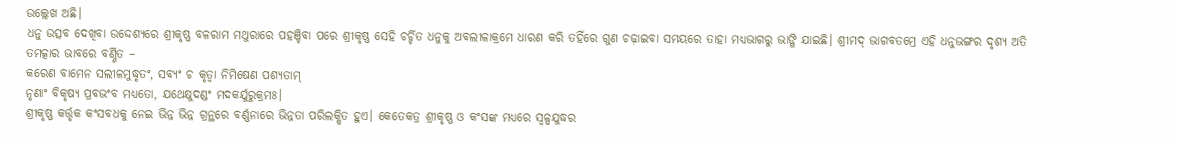ଉଲ୍ଲେଖ ଅଛି।
ଧନୁ ଉତ୍ସବ ଦେଖିବା ଉଦ୍ଦେଶ୍ୟରେ ଶ୍ରୀକୃଷ୍ଣ ବଳରାମ ମଥୁରାରେ ପହଞ୍ଚିବା ପରେ ଶ୍ରୀକୃଷ୍ଣ ସେହି ଚର୍ଚ୍ଚିତ ଧନୁକୁ ଅବଲୀଳାକ୍ରମେ ଧାରଣ କରି ତହିଁରେ ଗୁଣ ଚଢ଼ାଇବା ସମୟରେ ତାହା ମଧ୍ୟଭାଗରୁ ଭାଙ୍ଗି ଯାଇଛି। ଶ୍ରୀମଦ୍ ଭାଗବତମ୍ରେ ଏହି ଧନୁଭଙ୍ଗର ଦୃଶ୍ୟ ଅତି ତମତ୍କାର ଭାବରେ ବର୍ଣ୍ଣିତ –
କରେଣ ବାମେନ ସଲୀଳମୁଦ୍ଧୃତଂ, ସବ୍ୟଂ ଚ କୃତ୍ୱା ନିମିଷେଣ ପଶ୍ୟତାମ୍
ନୃଣାଂ ବିକୃଷ୍ୟ ପ୍ରବଭଂବ ମଧ୍ୟତୋ, ଯଥେକ୍ଷୁଦଣ୍ଡଂ ମଦକର୍ଯୁରୁକ୍ରମଃ।
ଶ୍ରୀକୃଷ୍ଣ କର୍ତ୍ତୃକ କଂସବଧକୁ ନେଇ ଭିନ୍ନ ଭିନ୍ନ ଗ୍ରନ୍ଥରେ ବର୍ଣ୍ଣନାରେ ଭିନ୍ନତା ପରିଲକ୍ଷିତ ହୁଏ। କେତେକତ୍ର ଶ୍ରୀକୃଷ୍ଣ ଓ କଂସଙ୍କ ମଧ୍ୟରେ ସ୍ୱଳ୍ପଯୁଦ୍ଧର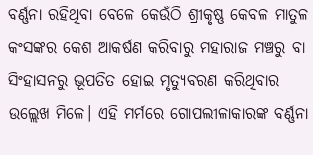ବର୍ଣ୍ଣନା ରହିଥିବା ବେଳେ କେଉଁଠି ଶ୍ରୀକୃଷ୍ଣ କେବଳ ମାତୁଳ କଂସଙ୍କର କେଶ ଆକର୍ଷଣ କରିବାରୁ ମହାରାଜ ମଞ୍ଚରୁ ବା ସିଂହାସନରୁ ଭୂପତିତ ହୋଇ ମୃତ୍ୟୁବରଣ କରିଥିବାର ଉଲ୍ଲେଖ ମିଳେ। ଏହି ମର୍ମରେ ଗୋପଲୀଳାକାରଙ୍କ ବର୍ଣ୍ଣନା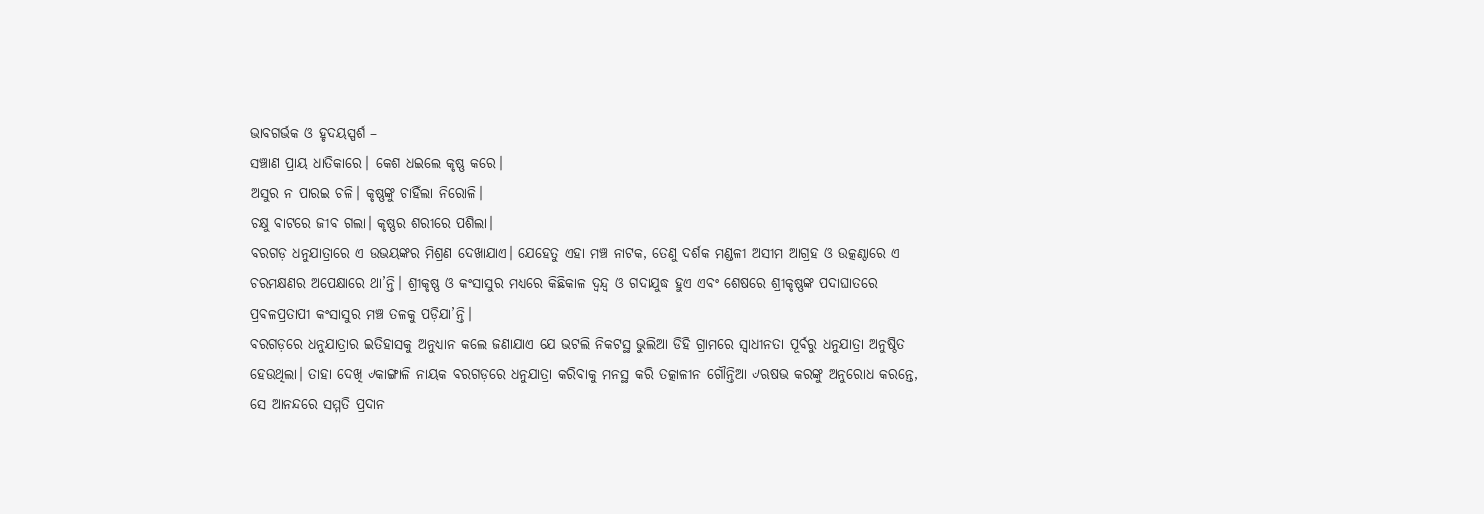ଭାବଗର୍ଭକ ଓ ହୃଦୟସ୍ପର୍ଶ –
ସଞ୍ଚାଣ ପ୍ରାୟ ଧାତିକାରେ। କେଶ ଧଇଲେ କୃଷ୍ଣ କରେ।
ଅସୁର ନ ପାରଇ ଚଳି। କୃଷ୍ଣଙ୍କୁ ଚାହିଁଲା ନିରୋଳି।
ଚକ୍ଷୁ ବାଟରେ ଜୀବ ଗଲା। କୃଷ୍ଣର ଶରୀରେ ପଶିଲା।
ବରଗଡ଼ ଧନୁଯାତ୍ରାରେ ଏ ଉଭୟଙ୍କର ମିଶ୍ରଣ ଦେଖାଯାଏ। ଯେହେତୁ ଏହା ମଞ୍ଚ ନାଟକ, ତେଣୁ ଦର୍ଶକ ମଣ୍ଡଳୀ ଅସୀମ ଆଗ୍ରହ ଓ ଉତ୍କଣ୍ଠାରେ ଏ ଚରମକ୍ଷଣର ଅପେକ୍ଷାରେ ଥା’ନ୍ତି। ଶ୍ରୀକୃଷ୍ଣ ଓ କଂସାସୁର ମଧ୍ୟରେ କିଛିକାଳ ଦ୍ୱନ୍ଦ୍ୱ ଓ ଗଦାଯୁଦ୍ଧ ହୁଏ ଏବଂ ଶେଷରେ ଶ୍ରୀକୃଷ୍ଣଙ୍କ ପଦାଘାତରେ ପ୍ରବଳପ୍ରତାପୀ କଂସାସୁର ମଞ୍ଚ ତଳକୁ ପଡ଼ିଯା’ନ୍ତି।
ବରଗଡ଼ରେ ଧନୁଯାତ୍ରାର ଇତିହାସକୁ ଅନୁଧ୍ୟାନ କଲେ ଜଣାଯାଏ ଯେ ଭଟଲି ନିକଟସ୍ଥ ଭୁଲିଆ ଡିହି ଗ୍ରାମରେ ସ୍ୱାଧୀନତା ପୂର୍ବରୁ ଧନୁଯାତ୍ରା ଅନୁଷ୍ଠିତ ହେଉଥିଲା। ତାହା ଦେଖି ୰କାଙ୍ଗାଳି ନାୟକ ବରଗଡ଼ରେ ଧନୁଯାତ୍ରା କରିବାକୁ ମନସ୍ଥ କରି ତତ୍କାଳୀନ ଗୌନ୍ତିଆ ୰ଋଷଭ କରଙ୍କୁ ଅନୁରୋଧ କରନ୍ତେ, ସେ ଆନନ୍ଦରେ ସମ୍ମତି ପ୍ରଦାନ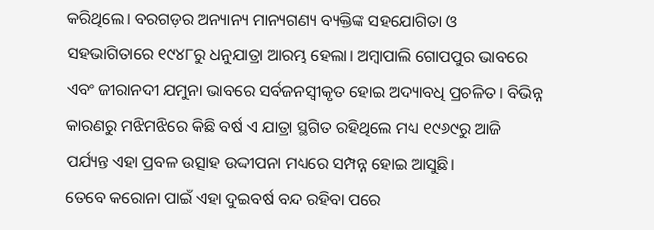କରିଥିଲେ। ବରଗଡ଼ର ଅନ୍ୟାନ୍ୟ ମାନ୍ୟଗଣ୍ୟ ବ୍ୟକ୍ତିଙ୍କ ସହଯୋଗିତା ଓ ସହଭାଗିତାରେ ୧୯୪୮ରୁ ଧନୁଯାତ୍ରା ଆରମ୍ଭ ହେଲା। ଅମ୍ବାପାଲି ଗୋପପୁର ଭାବରେ ଏବଂ ଜୀରାନଦୀ ଯମୁନା ଭାବରେ ସର୍ବଜନସ୍ୱୀକୃତ ହୋଇ ଅଦ୍ୟାବଧି ପ୍ରଚଳିତ। ବିଭିନ୍ନ କାରଣରୁ ମଝିମଝିରେ କିଛି ବର୍ଷ ଏ ଯାତ୍ରା ସ୍ଥଗିତ ରହିଥିଲେ ମଧ୍ୟ ୧୯୬୯ରୁ ଆଜି ପର୍ଯ୍ୟନ୍ତ ଏହା ପ୍ରବଳ ଉତ୍ସାହ ଉଦ୍ଦୀପନା ମଧ୍ୟରେ ସମ୍ପନ୍ନ ହୋଇ ଆସୁଛି।
ତେବେ କରୋନା ପାଇଁ ଏହା ଦୁଇବର୍ଷ ବନ୍ଦ ରହିବା ପରେ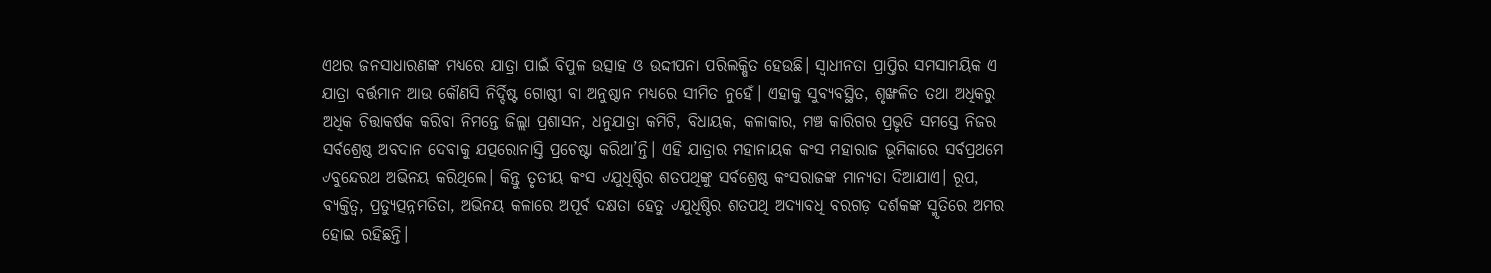ଏଥର ଜନସାଧାରଣଙ୍କ ମଧ୍ୟରେ ଯାତ୍ରା ପାଇଁ ବିପୁଳ ଉତ୍ସାହ ଓ ଉଦ୍ଦୀପନା ପରିଲକ୍ଷିତ ହେଉଛି। ସ୍ୱାଧୀନତା ପ୍ରାପ୍ତିର ସମସାମୟିକ ଏ ଯାତ୍ରା ବର୍ତ୍ତମାନ ଆଉ କୌଣସି ନିର୍ଦ୍ଦିଷ୍ଟ ଗୋଷ୍ଠୀ ବା ଅନୁଷ୍ଠାନ ମଧ୍ୟରେ ସୀମିତ ନୁହେଁ। ଏହାକୁ ସୁବ୍ୟବସ୍ଥିତ, ଶୃଙ୍ଖଳିତ ତଥା ଅଧିକରୁ ଅଧିକ ଚିତ୍ତାକର୍ଷକ କରିବା ନିମନ୍ତେ ଜିଲ୍ଲା ପ୍ରଶାସନ, ଧନୁଯାତ୍ରା କମିଟି, ବିଧାୟକ, କଳାକାର, ମଞ୍ଚ କାରିଗର ପ୍ରଭୃତି ସମସ୍ତେ ନିଜର ସର୍ବଶ୍ରେଷ୍ଠ ଅବଦାନ ଦେବାକୁ ଯତ୍ପରୋନାସ୍ତି ପ୍ରଚେଷ୍ଟା କରିଥା’ନ୍ତି। ଏହି ଯାତ୍ରାର ମହାନାୟକ କଂସ ମହାରାଜ ଭୂମିକାରେ ସର୍ବପ୍ରଥମେ ୰ବୁନ୍ଦେରଥ ଅଭିନୟ କରିଥିଲେ। କିନ୍ତୁ ତୃତୀୟ କଂସ ୰ଯୁଧିଷ୍ଠିର ଶତପଥିଙ୍କୁ ସର୍ବଶ୍ରେଷ୍ଠ କଂସରାଜଙ୍କ ମାନ୍ୟତା ଦିଆଯାଏ। ରୂପ, ବ୍ୟକ୍ତିତ୍ୱ, ପ୍ରତ୍ୟୁତ୍ପନ୍ନମତିତା, ଅଭିନୟ କଳାରେ ଅପୂର୍ବ ଦକ୍ଷତା ହେତୁ ୰ଯୁଧିଷ୍ଠିର ଶତପଥି ଅଦ୍ୟାବଧି ବରଗଡ଼ ଦର୍ଶକଙ୍କ ସ୍ମୃତିରେ ଅମର ହୋଇ ରହିଛନ୍ତି।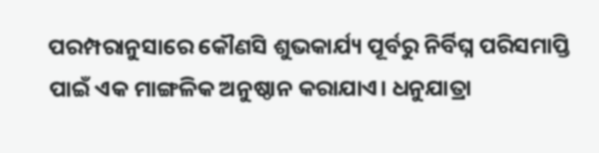ପରମ୍ପରାନୁସାରେ କୌଣସି ଶୁଭକାର୍ଯ୍ୟ ପୂର୍ବରୁ ନିର୍ବିଘ୍ନ ପରିସମାପ୍ତି ପାଇଁ ଏକ ମାଙ୍ଗଳିକ ଅନୁଷ୍ଠାନ କରାଯାଏ। ଧନୁଯାତ୍ରା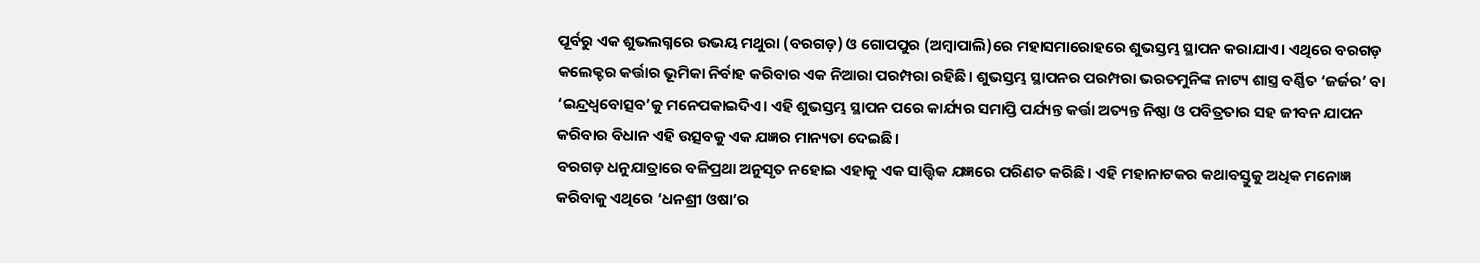ପୂର୍ବରୁ ଏକ ଶୁଭଲଗ୍ନରେ ଉଭୟ ମଥୁରା (ବରଗଡ଼) ଓ ଗୋପପୁର (ଅମ୍ବାପାଲି)ରେ ମହାସମାରୋହରେ ଶୁଭସ୍ତମ୍ଭ ସ୍ଥାପନ କରାଯାଏ। ଏଥିରେ ବରଗଡ଼ କଲେକ୍ଟର କର୍ତ୍ତାର ଭୂମିକା ନିର୍ବାହ କରିବାର ଏକ ନିଆରା ପରମ୍ପରା ରହିଛି। ଶୁଭସ୍ତମ୍ଭ ସ୍ଥାପନର ପରମ୍ପରା ଭରତମୁନିଙ୍କ ନାଟ୍ୟ ଶାସ୍ତ୍ର ବର୍ଣ୍ଣିତ ‘ଜର୍ଜର’ ବା ‘ଇନ୍ଦ୍ରଧ୍ୱବୋତ୍ସବ’କୁ ମନେପକାଇଦିଏ। ଏହି ଶୁଭସ୍ତମ୍ଭ ସ୍ଥାପନ ପରେ କାର୍ଯ୍ୟର ସମାପ୍ତି ପର୍ଯ୍ୟନ୍ତ କର୍ତ୍ତା ଅତ୍ୟନ୍ତ ନିଷ୍ଠା ଓ ପବିତ୍ରତାର ସହ ଜୀବନ ଯାପନ କରିବାର ବିଧାନ ଏହି ଉତ୍ସବକୁ ଏକ ଯଜ୍ଞର ମାନ୍ୟତା ଦେଇଛି।
ବରଗଡ଼ ଧନୁଯାତ୍ରାରେ ବଳିପ୍ରଥା ଅନୁସୃତ ନହୋଇ ଏହାକୁ ଏକ ସାତ୍ତ୍ୱିକ ଯଜ୍ଞରେ ପରିଣତ କରିଛି। ଏହି ମହାନାଟକର କଥାବସ୍ତୁକୁ ଅଧିକ ମନୋଜ୍ଞ କରିବାକୁ ଏଥିରେ ‘ଧନଶ୍ରୀ ଓଷା’ର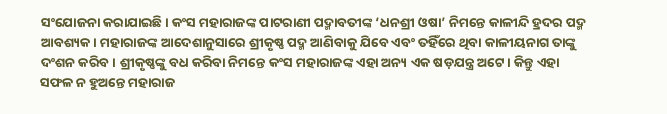ସଂଯୋଜନା କରାଯାଇଛି। କଂସ ମହାରାଜଙ୍କ ପାଟରାଣୀ ପଦ୍ମାବତୀଙ୍କ ‘ଧନଶ୍ରୀ ଓଷା’ ନିମନ୍ତେ କାଳୀନ୍ଦି ହ୍ରଦର ପଦ୍ମ ଆବଶ୍ୟକ। ମହାରାଜଙ୍କ ଆଦେଶାନୁସାରେ ଶ୍ରୀକୃଷ୍ଣ ପଦ୍ମ ଆଣିବାକୁ ଯିବେ ଏବଂ ତହିଁରେ ଥିବା କାଳୀୟନାଗ ତାଙ୍କୁ ଦଂଶନ କରିବ। ଶ୍ରୀକୃଷ୍ଣଙ୍କୁ ବଧ କରିବା ନିମନ୍ତେ କଂସ ମହାରାଜଙ୍କ ଏହା ଅନ୍ୟ ଏକ ଷଡ଼ଯନ୍ତ୍ର ଅଟେ। କିନ୍ତୁ ଏହା ସଫଳ ନ ହୁଅନ୍ତେ ମହାରାଜ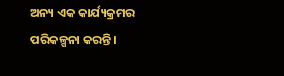ଅନ୍ୟ ଏକ କାର୍ଯ୍ୟକ୍ରମର ପରିକଳ୍ପନା କରନ୍ତି।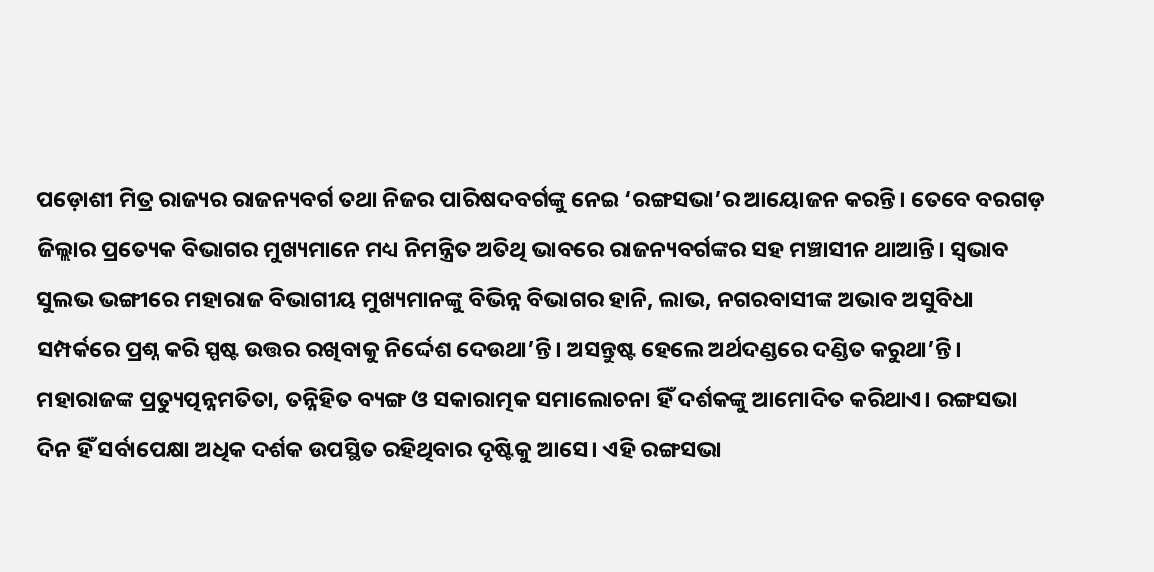ପଡ଼ୋଶୀ ମିତ୍ର ରାଜ୍ୟର ରାଜନ୍ୟବର୍ଗ ତଥା ନିଜର ପାରିଷଦବର୍ଗଙ୍କୁ ନେଇ ‘ରଙ୍ଗସଭା’ର ଆୟୋଜନ କରନ୍ତି। ତେବେ ବରଗଡ଼ ଜିଲ୍ଲାର ପ୍ରତ୍ୟେକ ବିଭାଗର ମୁଖ୍ୟମାନେ ମଧ୍ୟ ନିମନ୍ତ୍ରିତ ଅତିଥି ଭାବରେ ରାଜନ୍ୟବର୍ଗଙ୍କର ସହ ମଞ୍ଚାସୀନ ଥାଆନ୍ତି। ସ୍ୱଭାବ ସୁଲଭ ଭଙ୍ଗୀରେ ମହାରାଜ ବିଭାଗୀୟ ମୁଖ୍ୟମାନଙ୍କୁ ବିଭିନ୍ନ ବିଭାଗର ହାନି, ଲାଭ, ନଗରବାସୀଙ୍କ ଅଭାବ ଅସୁବିଧା ସମ୍ପର୍କରେ ପ୍ରଶ୍ନ କରି ସ୍ପଷ୍ଟ ଉତ୍ତର ରଖିବାକୁ ନିର୍ଦ୍ଦେଶ ଦେଉଥା’ନ୍ତି। ଅସନ୍ତୁଷ୍ଟ ହେଲେ ଅର୍ଥଦଣ୍ଡରେ ଦଣ୍ଡିତ କରୁଥା’ନ୍ତି। ମହାରାଜଙ୍କ ପ୍ରତ୍ୟୁତ୍ପନ୍ନମତିତା, ତନ୍ନିହିତ ବ୍ୟଙ୍ଗ ଓ ସକାରାତ୍ମକ ସମାଲୋଚନା ହିଁ ଦର୍ଶକଙ୍କୁ ଆମୋଦିତ କରିଥାଏ। ରଙ୍ଗସଭା ଦିନ ହିଁ ସର୍ବାପେକ୍ଷା ଅଧିକ ଦର୍ଶକ ଉପସ୍ଥିତ ରହିଥିବାର ଦୃଷ୍ଟିକୁ ଆସେ। ଏହି ରଙ୍ଗସଭା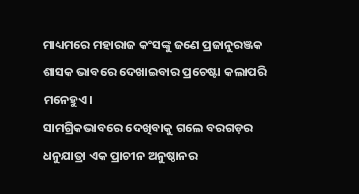ମାଧ୍ୟମରେ ମହାରାଜ କଂସଙ୍କୁ ଜଣେ ପ୍ରଜାନୁରଞ୍ଜକ ଶାସକ ଭାବରେ ଦେଖାଇବାର ପ୍ରଚେଷ୍ଟା କଲାପରି ମନେହୁଏ।
ସାମଗ୍ରିକଭାବରେ ଦେଖିବାକୁ ଗଲେ ବରଗଡ଼ର ଧନୁଯାତ୍ରା ଏକ ପ୍ରାଚୀନ ଅନୁଷ୍ଠାନର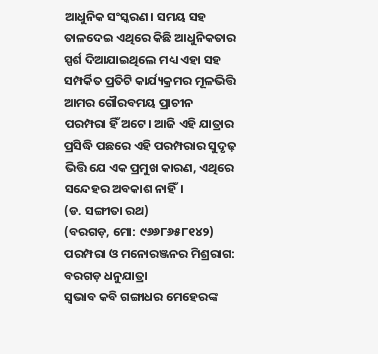ଆଧୁନିକ ସଂସ୍କରଣ। ସମୟ ସହ ତାଳଦେଇ ଏଥିରେ କିଛି ଆଧୁନିକତାର ସ୍ପର୍ଶ ଦିଆଯାଇଥିଲେ ମଧ୍ୟ ଏହା ସହ ସମ୍ପର୍କିତ ପ୍ରତିଟି କାର୍ଯ୍ୟକ୍ରମର ମୂଳଭିତ୍ତି ଆମର ଗୌରବମୟ ପ୍ରାଚୀନ ପରମ୍ପରା ହିଁ ଅଟେ। ଆଜି ଏହି ଯାତ୍ରାର ପ୍ରସିଦ୍ଧି ପଛରେ ଏହି ପରମ୍ପରାର ସୁଦୃଢ଼ ଭିତ୍ତି ଯେ ଏକ ପ୍ରମୁଖ କାରଣ, ଏଥିରେ ସନ୍ଦେହର ଅବକାଶ ନାହିଁ।
(ଡ. ସଙ୍ଗୀତା ରଥ)
(ବରଗଡ଼, ମୋ: ୯୬୬୮୬୫୮୧୪୨)
ପରମ୍ପରା ଓ ମନୋରଞ୍ଜନର ମିଶ୍ରରାଗ: ବରଗଡ଼ ଧନୁଯାତ୍ରା
ସ୍ୱଭାବ କବି ଗଙ୍ଗାଧର ମେହେରଙ୍କ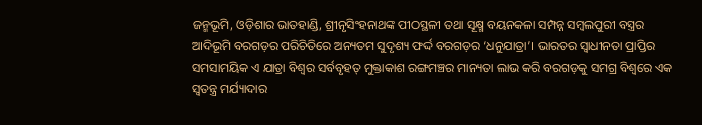ଜନ୍ମଭୂମି, ଓଡ଼ିଶାର ଭାତହାଣ୍ଡି, ଶ୍ରୀନୃସିଂହନାଥଙ୍କ ପୀଠସ୍ଥଳୀ ତଥା ସୂକ୍ଷ୍ମ ବୟନକଳା ସମ୍ପନ୍ନ ସମ୍ବଲପୁରୀ ବସ୍ତ୍ରର ଆଦିଭୂମି ବରଗଡ଼ର ପରିଚିତିରେ ଅନ୍ୟତମ ସୁଦୃଶ୍ୟ ଫର୍ଦ୍ଦ ବରଗଡ଼ର ‘ଧନୁଯାତ୍ରା’। ଭାରତର ସ୍ୱାଧୀନତା ପ୍ରାପ୍ତିର ସମସାମୟିକ ଏ ଯାତ୍ରା ବିଶ୍ୱର ସର୍ବବୃହତ୍ ମୁକ୍ତାକାଶ ରଙ୍ଗମଞ୍ଚର ମାନ୍ୟତା ଲାଭ କରି ବରଗଡ଼କୁ ସମଗ୍ର ବିଶ୍ୱରେ ଏକ ସ୍ୱତନ୍ତ୍ର ମର୍ଯ୍ୟାଦାର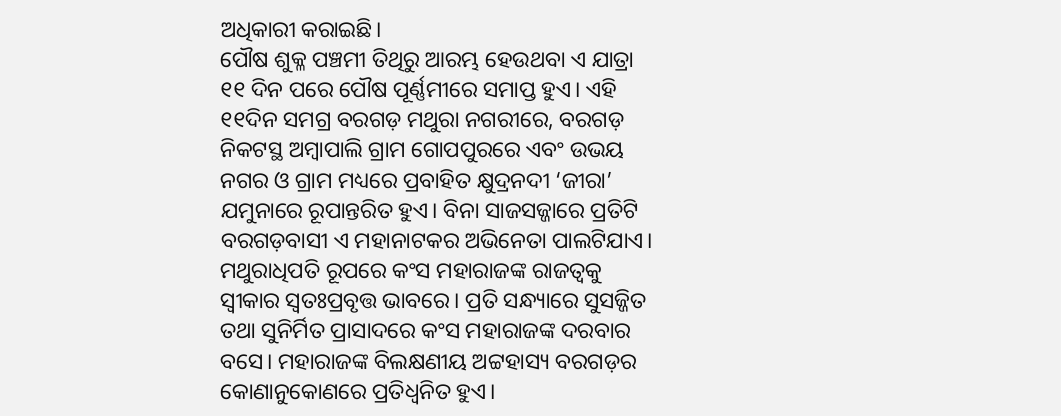ଅଧିକାରୀ କରାଇଛି।
ପୌଷ ଶୁକ୍ଳ ପଞ୍ଚମୀ ତିଥିରୁ ଆରମ୍ଭ ହେଉଥବା ଏ ଯାତ୍ରା ୧୧ ଦିନ ପରେ ପୌଷ ପୂର୍ଣ୍ଣମୀରେ ସମାପ୍ତ ହୁଏ। ଏହି ୧୧ଦିନ ସମଗ୍ର ବରଗଡ଼ ମଥୁରା ନଗରୀରେ, ବରଗଡ଼ ନିକଟସ୍ଥ ଅମ୍ବାପାଲି ଗ୍ରାମ ଗୋପପୁରରେ ଏବଂ ଉଭୟ ନଗର ଓ ଗ୍ରାମ ମଧ୍ୟରେ ପ୍ରବାହିତ କ୍ଷୁଦ୍ରନଦୀ ‘ଜୀରା’ ଯମୁନାରେ ରୂପାନ୍ତରିତ ହୁଏ। ବିନା ସାଜସଜ୍ଜାରେ ପ୍ରତିଟି ବରଗଡ଼ବାସୀ ଏ ମହାନାଟକର ଅଭିନେତା ପାଲଟିଯାଏ। ମଥୁରାଧିପତି ରୂପରେ କଂସ ମହାରାଜଙ୍କ ରାଜତ୍ୱକୁ ସ୍ୱୀକାର ସ୍ୱତଃପ୍ରବୃତ୍ତ ଭାବରେ। ପ୍ରତି ସନ୍ଧ୍ୟାରେ ସୁସଜ୍ଜିତ ତଥା ସୁନିର୍ମିତ ପ୍ରାସାଦରେ କଂସ ମହାରାଜଙ୍କ ଦରବାର ବସେ। ମହାରାଜଙ୍କ ବିଲକ୍ଷଣୀୟ ଅଟ୍ଟହାସ୍ୟ ବରଗଡ଼ର କୋଣାନୁକୋଣରେ ପ୍ରତିଧ୍ୱନିତ ହୁଏ।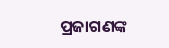ପ୍ରଜାଗଣଙ୍କ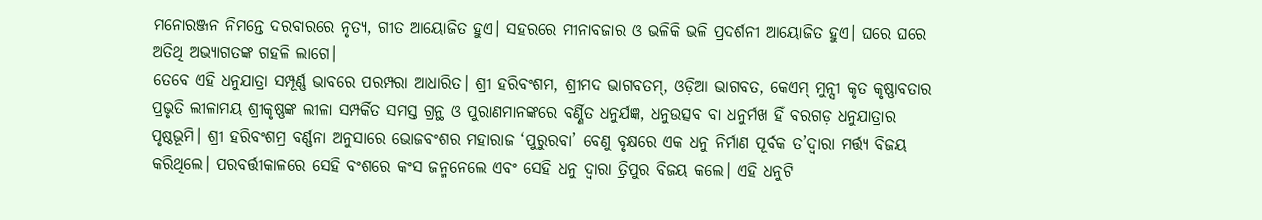ମନୋରଞ୍ଜନ ନିମନ୍ତେ ଦରବାରରେ ନୃତ୍ୟ, ଗୀତ ଆୟୋଜିତ ହୁଏ। ସହରରେ ମୀନାବଜାର ଓ ଭଳିକି ଭଳି ପ୍ରଦର୍ଶନୀ ଆୟୋଜିତ ହୁଏ। ଘରେ ଘରେ ଅତିଥି ଅଭ୍ୟାଗତଙ୍କ ଗହଳି ଲାଗେ।
ତେବେ ଏହି ଧନୁଯାତ୍ରା ସମ୍ପୂର୍ଣ୍ଣ ଭାବରେ ପରମ୍ପରା ଆଧାରିତ। ଶ୍ରୀ ହରିବଂଶମ, ଶ୍ରୀମଦ ଭାଗବତମ୍, ଓଡ଼ିଆ ଭାଗବତ, କେଏମ୍ ମୁନ୍ସୀ କୃତ କୃଷ୍ଣାବତାର ପ୍ରଭୃତି ଲୀଳାମୟ ଶ୍ରୀକୃଷ୍ଣଙ୍କ ଲୀଳା ସମ୍ପର୍କିତ ସମସ୍ତ ଗ୍ରନ୍ଥ ଓ ପୁରାଣମାନଙ୍କରେ ବର୍ଣ୍ଣିତ ଧନୁର୍ଯଜ୍ଞ, ଧନୁଉତ୍ସବ ବା ଧନୁର୍ମଖ ହିଁ ବରଗଡ଼ ଧନୁଯାତ୍ରାର ପୃଷ୍ଠଭୂମି। ଶ୍ରୀ ହରିବଂଶମ୍ର ବର୍ଣ୍ଣନା ଅନୁସାରେ ଭୋଜବଂଶର ମହାରାଜ ‘ପୁରୁରବା’ ବେଣୁ ବୃକ୍ଷରେ ଏକ ଧନୁ ନିର୍ମାଣ ପୂର୍ବକ ତ’ଦ୍ୱାରା ମର୍ତ୍ତ୍ୟ ବିଜୟ କରିଥିଲେ। ପରବର୍ତ୍ତୀକାଳରେ ସେହି ବଂଶରେ କଂସ ଜନ୍ମନେଲେ ଏବଂ ସେହି ଧନୁ ଦ୍ୱାରା ତ୍ରିପୁର ବିଜୟ କଲେ। ଏହି ଧନୁଟି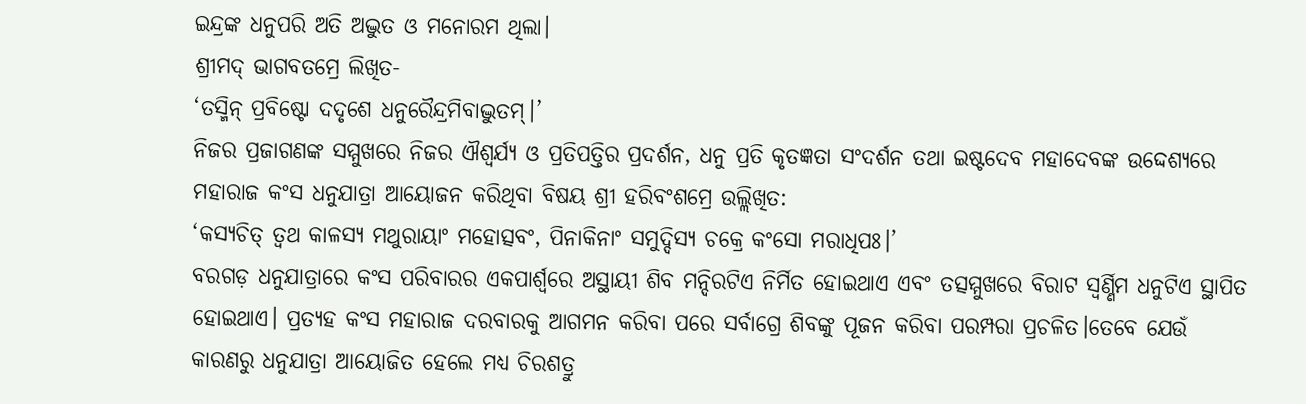ଇନ୍ଦ୍ରଙ୍କ ଧନୁପରି ଅତି ଅଦ୍ଭୁତ ଓ ମନୋରମ ଥିଲା।
ଶ୍ରୀମଦ୍ ଭାଗବତମ୍ରେ ଲିଖିତ-
‘ତସ୍ମିନ୍ ପ୍ରବିଷ୍ଟୋ ଦଦୃଶେ ଧନୁରୈନ୍ଦ୍ରମିବାଦ୍ଭୁତମ୍।’
ନିଜର ପ୍ରଜାଗଣଙ୍କ ସମ୍ମୁଖରେ ନିଜର ଐଶ୍ୱର୍ଯ୍ୟ ଓ ପ୍ରତିପତ୍ତିର ପ୍ରଦର୍ଶନ, ଧନୁ ପ୍ରତି କୃତଜ୍ଞତା ସଂଦର୍ଶନ ତଥା ଇଷ୍ଟଦେବ ମହାଦେବଙ୍କ ଉଦ୍ଦେଶ୍ୟରେ ମହାରାଜ କଂସ ଧନୁଯାତ୍ରା ଆୟୋଜନ କରିଥିବା ବିଷୟ ଶ୍ରୀ ହରିବଂଶମ୍ରେ ଉଲ୍ଲିଖିତ:
‘କସ୍ୟଚିତ୍ ତ୍ୱଥ କାଳସ୍ୟ ମଥୁରାୟାଂ ମହୋତ୍ସବଂ, ପିନାକିନାଂ ସମୁଦ୍ଦିସ୍ୟ ଚକ୍ରେ କଂସୋ ମରାଧିପଃ।’
ବରଗଡ଼ ଧନୁଯାତ୍ରାରେ କଂସ ପରିବାରର ଏକପାର୍ଶ୍ବରେ ଅସ୍ଥାୟୀ ଶିବ ମନ୍ଦିରଟିଏ ନିର୍ମିତ ହୋଇଥାଏ ଏବଂ ତତ୍ସମ୍ମୁଖରେ ବିରାଟ ସ୍ୱର୍ଣ୍ଣିମ ଧନୁଟିଏ ସ୍ଥାପିତ ହୋଇଥାଏ। ପ୍ରତ୍ୟହ କଂସ ମହାରାଜ ଦରବାରକୁ ଆଗମନ କରିବା ପରେ ସର୍ବାଗ୍ରେ ଶିବଙ୍କୁ ପୂଜନ କରିବା ପରମ୍ପରା ପ୍ରଚଳିତ।ତେବେ ଯେଉଁ କାରଣରୁ ଧନୁଯାତ୍ରା ଆୟୋଜିତ ହେଲେ ମଧ୍ୟ ଚିରଶତ୍ରୁ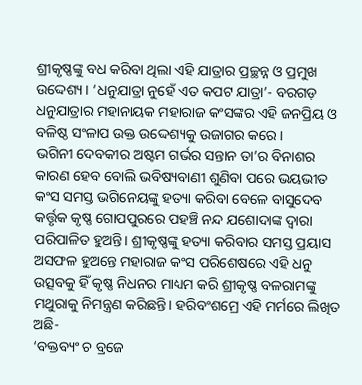ଶ୍ରୀକୃଷ୍ଣଙ୍କୁ ବଧ କରିବା ଥିଲା ଏହି ଯାତ୍ରାର ପ୍ରଚ୍ଛନ୍ନ ଓ ପ୍ରମୁଖ ଉଦ୍ଦେଶ୍ୟ। ‘ଧନୁଯାତ୍ରା ନୁହେଁ ଏତ କପଟ ଯାତ୍ରା’- ବରଗଡ଼ ଧନୁଯାତ୍ରାର ମହାନାୟକ ମହାରାଜ କଂସଙ୍କର ଏହି ଜନପ୍ରିୟ ଓ ବଳିଷ୍ଠ ସଂଳାପ ଉକ୍ତ ଉଦ୍ଦେଶ୍ୟକୁ ଉଜାଗର କରେ।
ଭଗିନୀ ଦେବକୀର ଅଷ୍ଟମ ଗର୍ଭର ସନ୍ତାନ ତା’ର ବିନାଶର କାରଣ ହେବ ବୋଲି ଭବିଷ୍ୟବାଣୀ ଶୁଣିବା ପରେ ଭୟଭୀତ କଂସ ସମସ୍ତ ଭଗିନେୟଙ୍କୁ ହତ୍ୟା କରିବା ବେଳେ ବାସୁଦେବ କର୍ତ୍ତୃକ କୃଷ୍ଣ ଗୋପପୁରରେ ପହଞ୍ଚି ନନ୍ଦ ଯଶୋଦାଙ୍କ ଦ୍ୱାରା ପରିପାଳିତ ହୁଅନ୍ତି। ଶ୍ରୀକୃଷ୍ଣଙ୍କୁ ହତ୍ୟା କରିବାର ସମସ୍ତ ପ୍ରୟାସ ଅସଫଳ ହୁଅନ୍ତେ ମହାରାଜ କଂସ ପରିଶେଷରେ ଏହି ଧନୁ ଉତ୍ସବକୁ ହିଁ କୃଷ୍ଣ ନିଧନର ମାଧ୍ୟମ କରି ଶ୍ରୀକୃଷ୍ଣ ବଳରାମଙ୍କୁ ମଥୁରାକୁ ନିମନ୍ତ୍ରଣ କରିଛନ୍ତି। ହରିବଂଶମ୍ରେ ଏହି ମର୍ମରେ ଲିଖିତ ଅଛି-
‘ବକ୍ତବ୍ୟଂ ଚ ବ୍ରଜେ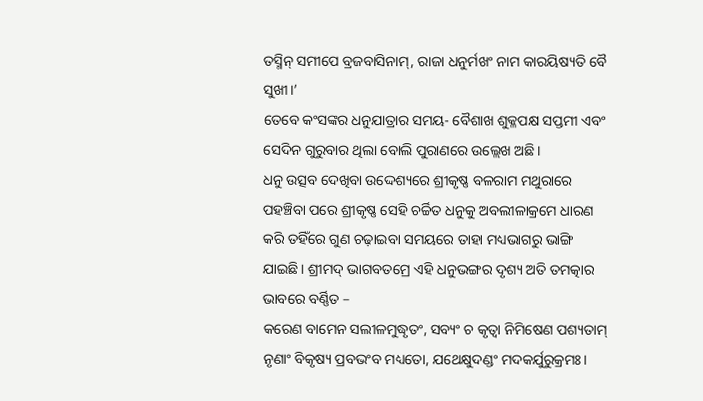ତସ୍ମିନ୍ ସମୀପେ ବ୍ରଜବାସିନାମ୍, ରାଜା ଧନୁର୍ମଖଂ ନାମ କାରୟିଷ୍ୟତି ବୈ ସୁଖୀ।’
ତେବେ କଂସଙ୍କର ଧନୁଯାତ୍ରାର ସମୟ- ବୈଶାଖ ଶୁକ୍ଳପକ୍ଷ ସପ୍ତମୀ ଏବଂ ସେଦିନ ଗୁରୁବାର ଥିଲା ବୋଲି ପୁରାଣରେ ଉଲ୍ଲେଖ ଅଛି।
ଧନୁ ଉତ୍ସବ ଦେଖିବା ଉଦ୍ଦେଶ୍ୟରେ ଶ୍ରୀକୃଷ୍ଣ ବଳରାମ ମଥୁରାରେ ପହଞ୍ଚିବା ପରେ ଶ୍ରୀକୃଷ୍ଣ ସେହି ଚର୍ଚ୍ଚିତ ଧନୁକୁ ଅବଲୀଳାକ୍ରମେ ଧାରଣ କରି ତହିଁରେ ଗୁଣ ଚଢ଼ାଇବା ସମୟରେ ତାହା ମଧ୍ୟଭାଗରୁ ଭାଙ୍ଗି ଯାଇଛି। ଶ୍ରୀମଦ୍ ଭାଗବତମ୍ରେ ଏହି ଧନୁଭଙ୍ଗର ଦୃଶ୍ୟ ଅତି ତମତ୍କାର ଭାବରେ ବର୍ଣ୍ଣିତ –
କରେଣ ବାମେନ ସଲୀଳମୁଦ୍ଧୃତଂ, ସବ୍ୟଂ ଚ କୃତ୍ୱା ନିମିଷେଣ ପଶ୍ୟତାମ୍
ନୃଣାଂ ବିକୃଷ୍ୟ ପ୍ରବଭଂବ ମଧ୍ୟତୋ, ଯଥେକ୍ଷୁଦଣ୍ଡଂ ମଦକର୍ଯୁରୁକ୍ରମଃ।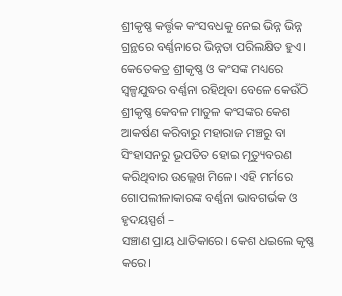ଶ୍ରୀକୃଷ୍ଣ କର୍ତ୍ତୃକ କଂସବଧକୁ ନେଇ ଭିନ୍ନ ଭିନ୍ନ ଗ୍ରନ୍ଥରେ ବର୍ଣ୍ଣନାରେ ଭିନ୍ନତା ପରିଲକ୍ଷିତ ହୁଏ। କେତେକତ୍ର ଶ୍ରୀକୃଷ୍ଣ ଓ କଂସଙ୍କ ମଧ୍ୟରେ ସ୍ୱଳ୍ପଯୁଦ୍ଧର ବର୍ଣ୍ଣନା ରହିଥିବା ବେଳେ କେଉଁଠି ଶ୍ରୀକୃଷ୍ଣ କେବଳ ମାତୁଳ କଂସଙ୍କର କେଶ ଆକର୍ଷଣ କରିବାରୁ ମହାରାଜ ମଞ୍ଚରୁ ବା ସିଂହାସନରୁ ଭୂପତିତ ହୋଇ ମୃତ୍ୟୁବରଣ କରିଥିବାର ଉଲ୍ଲେଖ ମିଳେ। ଏହି ମର୍ମରେ ଗୋପଲୀଳାକାରଙ୍କ ବର୍ଣ୍ଣନା ଭାବଗର୍ଭକ ଓ ହୃଦୟସ୍ପର୍ଶ –
ସଞ୍ଚାଣ ପ୍ରାୟ ଧାତିକାରେ। କେଶ ଧଇଲେ କୃଷ୍ଣ କରେ।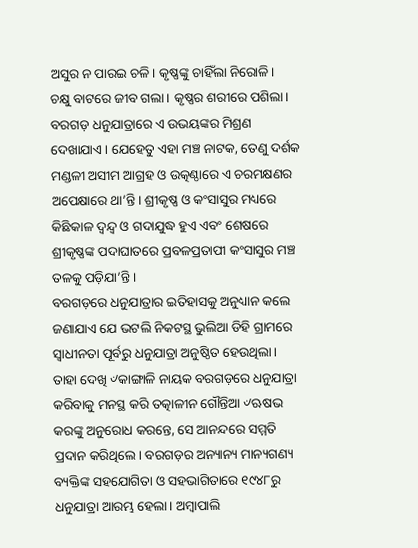ଅସୁର ନ ପାରଇ ଚଳି। କୃଷ୍ଣଙ୍କୁ ଚାହିଁଲା ନିରୋଳି।
ଚକ୍ଷୁ ବାଟରେ ଜୀବ ଗଲା। କୃଷ୍ଣର ଶରୀରେ ପଶିଲା।
ବରଗଡ଼ ଧନୁଯାତ୍ରାରେ ଏ ଉଭୟଙ୍କର ମିଶ୍ରଣ ଦେଖାଯାଏ। ଯେହେତୁ ଏହା ମଞ୍ଚ ନାଟକ, ତେଣୁ ଦର୍ଶକ ମଣ୍ଡଳୀ ଅସୀମ ଆଗ୍ରହ ଓ ଉତ୍କଣ୍ଠାରେ ଏ ଚରମକ୍ଷଣର ଅପେକ୍ଷାରେ ଥା’ନ୍ତି। ଶ୍ରୀକୃଷ୍ଣ ଓ କଂସାସୁର ମଧ୍ୟରେ କିଛିକାଳ ଦ୍ୱନ୍ଦ୍ୱ ଓ ଗଦାଯୁଦ୍ଧ ହୁଏ ଏବଂ ଶେଷରେ ଶ୍ରୀକୃଷ୍ଣଙ୍କ ପଦାଘାତରେ ପ୍ରବଳପ୍ରତାପୀ କଂସାସୁର ମଞ୍ଚ ତଳକୁ ପଡ଼ିଯା’ନ୍ତି।
ବରଗଡ଼ରେ ଧନୁଯାତ୍ରାର ଇତିହାସକୁ ଅନୁଧ୍ୟାନ କଲେ ଜଣାଯାଏ ଯେ ଭଟଲି ନିକଟସ୍ଥ ଭୁଲିଆ ଡିହି ଗ୍ରାମରେ ସ୍ୱାଧୀନତା ପୂର୍ବରୁ ଧନୁଯାତ୍ରା ଅନୁଷ୍ଠିତ ହେଉଥିଲା। ତାହା ଦେଖି ୰କାଙ୍ଗାଳି ନାୟକ ବରଗଡ଼ରେ ଧନୁଯାତ୍ରା କରିବାକୁ ମନସ୍ଥ କରି ତତ୍କାଳୀନ ଗୌନ୍ତିଆ ୰ଋଷଭ କରଙ୍କୁ ଅନୁରୋଧ କରନ୍ତେ, ସେ ଆନନ୍ଦରେ ସମ୍ମତି ପ୍ରଦାନ କରିଥିଲେ। ବରଗଡ଼ର ଅନ୍ୟାନ୍ୟ ମାନ୍ୟଗଣ୍ୟ ବ୍ୟକ୍ତିଙ୍କ ସହଯୋଗିତା ଓ ସହଭାଗିତାରେ ୧୯୪୮ରୁ ଧନୁଯାତ୍ରା ଆରମ୍ଭ ହେଲା। ଅମ୍ବାପାଲି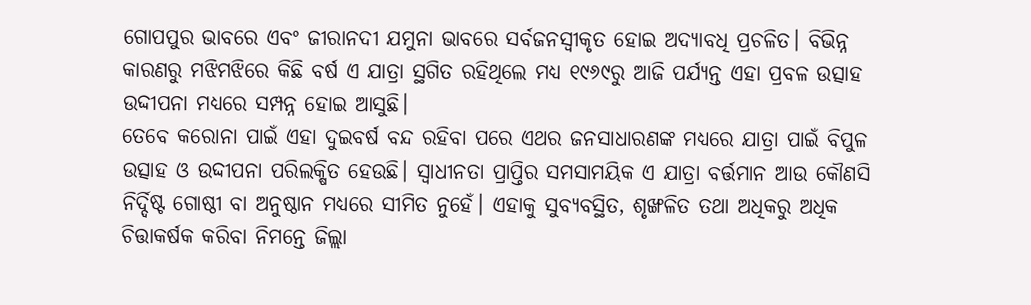ଗୋପପୁର ଭାବରେ ଏବଂ ଜୀରାନଦୀ ଯମୁନା ଭାବରେ ସର୍ବଜନସ୍ୱୀକୃତ ହୋଇ ଅଦ୍ୟାବଧି ପ୍ରଚଳିତ। ବିଭିନ୍ନ କାରଣରୁ ମଝିମଝିରେ କିଛି ବର୍ଷ ଏ ଯାତ୍ରା ସ୍ଥଗିତ ରହିଥିଲେ ମଧ୍ୟ ୧୯୬୯ରୁ ଆଜି ପର୍ଯ୍ୟନ୍ତ ଏହା ପ୍ରବଳ ଉତ୍ସାହ ଉଦ୍ଦୀପନା ମଧ୍ୟରେ ସମ୍ପନ୍ନ ହୋଇ ଆସୁଛି।
ତେବେ କରୋନା ପାଇଁ ଏହା ଦୁଇବର୍ଷ ବନ୍ଦ ରହିବା ପରେ ଏଥର ଜନସାଧାରଣଙ୍କ ମଧ୍ୟରେ ଯାତ୍ରା ପାଇଁ ବିପୁଳ ଉତ୍ସାହ ଓ ଉଦ୍ଦୀପନା ପରିଲକ୍ଷିତ ହେଉଛି। ସ୍ୱାଧୀନତା ପ୍ରାପ୍ତିର ସମସାମୟିକ ଏ ଯାତ୍ରା ବର୍ତ୍ତମାନ ଆଉ କୌଣସି ନିର୍ଦ୍ଦିଷ୍ଟ ଗୋଷ୍ଠୀ ବା ଅନୁଷ୍ଠାନ ମଧ୍ୟରେ ସୀମିତ ନୁହେଁ। ଏହାକୁ ସୁବ୍ୟବସ୍ଥିତ, ଶୃଙ୍ଖଳିତ ତଥା ଅଧିକରୁ ଅଧିକ ଚିତ୍ତାକର୍ଷକ କରିବା ନିମନ୍ତେ ଜିଲ୍ଲା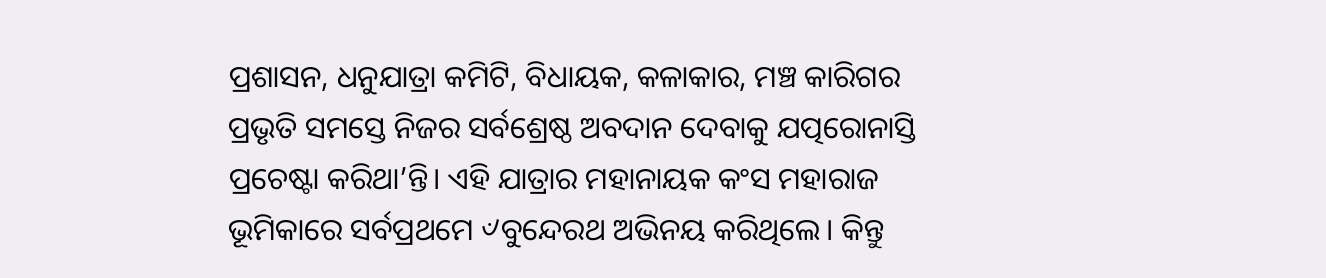ପ୍ରଶାସନ, ଧନୁଯାତ୍ରା କମିଟି, ବିଧାୟକ, କଳାକାର, ମଞ୍ଚ କାରିଗର ପ୍ରଭୃତି ସମସ୍ତେ ନିଜର ସର୍ବଶ୍ରେଷ୍ଠ ଅବଦାନ ଦେବାକୁ ଯତ୍ପରୋନାସ୍ତି ପ୍ରଚେଷ୍ଟା କରିଥା’ନ୍ତି। ଏହି ଯାତ୍ରାର ମହାନାୟକ କଂସ ମହାରାଜ ଭୂମିକାରେ ସର୍ବପ୍ରଥମେ ୰ବୁନ୍ଦେରଥ ଅଭିନୟ କରିଥିଲେ। କିନ୍ତୁ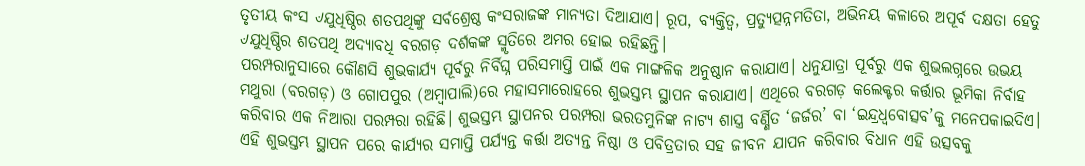ତୃତୀୟ କଂସ ୰ଯୁଧିଷ୍ଠିର ଶତପଥିଙ୍କୁ ସର୍ବଶ୍ରେଷ୍ଠ କଂସରାଜଙ୍କ ମାନ୍ୟତା ଦିଆଯାଏ। ରୂପ, ବ୍ୟକ୍ତିତ୍ୱ, ପ୍ରତ୍ୟୁତ୍ପନ୍ନମତିତା, ଅଭିନୟ କଳାରେ ଅପୂର୍ବ ଦକ୍ଷତା ହେତୁ ୰ଯୁଧିଷ୍ଠିର ଶତପଥି ଅଦ୍ୟାବଧି ବରଗଡ଼ ଦର୍ଶକଙ୍କ ସ୍ମୃତିରେ ଅମର ହୋଇ ରହିଛନ୍ତି।
ପରମ୍ପରାନୁସାରେ କୌଣସି ଶୁଭକାର୍ଯ୍ୟ ପୂର୍ବରୁ ନିର୍ବିଘ୍ନ ପରିସମାପ୍ତି ପାଇଁ ଏକ ମାଙ୍ଗଳିକ ଅନୁଷ୍ଠାନ କରାଯାଏ। ଧନୁଯାତ୍ରା ପୂର୍ବରୁ ଏକ ଶୁଭଲଗ୍ନରେ ଉଭୟ ମଥୁରା (ବରଗଡ଼) ଓ ଗୋପପୁର (ଅମ୍ବାପାଲି)ରେ ମହାସମାରୋହରେ ଶୁଭସ୍ତମ୍ଭ ସ୍ଥାପନ କରାଯାଏ। ଏଥିରେ ବରଗଡ଼ କଲେକ୍ଟର କର୍ତ୍ତାର ଭୂମିକା ନିର୍ବାହ କରିବାର ଏକ ନିଆରା ପରମ୍ପରା ରହିଛି। ଶୁଭସ୍ତମ୍ଭ ସ୍ଥାପନର ପରମ୍ପରା ଭରତମୁନିଙ୍କ ନାଟ୍ୟ ଶାସ୍ତ୍ର ବର୍ଣ୍ଣିତ ‘ଜର୍ଜର’ ବା ‘ଇନ୍ଦ୍ରଧ୍ୱବୋତ୍ସବ’କୁ ମନେପକାଇଦିଏ। ଏହି ଶୁଭସ୍ତମ୍ଭ ସ୍ଥାପନ ପରେ କାର୍ଯ୍ୟର ସମାପ୍ତି ପର୍ଯ୍ୟନ୍ତ କର୍ତ୍ତା ଅତ୍ୟନ୍ତ ନିଷ୍ଠା ଓ ପବିତ୍ରତାର ସହ ଜୀବନ ଯାପନ କରିବାର ବିଧାନ ଏହି ଉତ୍ସବକୁ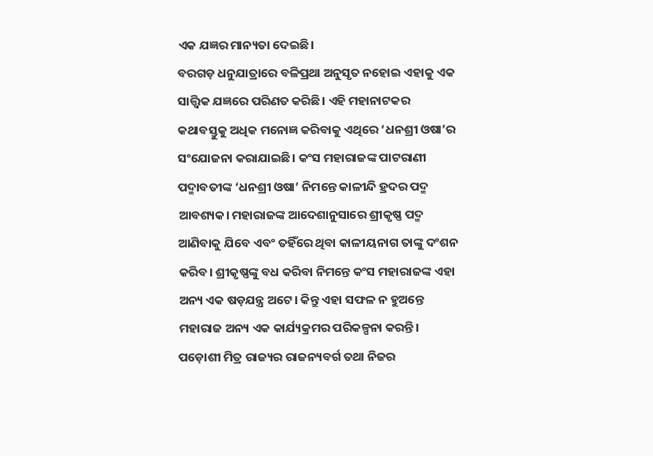ଏକ ଯଜ୍ଞର ମାନ୍ୟତା ଦେଇଛି।
ବରଗଡ଼ ଧନୁଯାତ୍ରାରେ ବଳିପ୍ରଥା ଅନୁସୃତ ନହୋଇ ଏହାକୁ ଏକ ସାତ୍ତ୍ୱିକ ଯଜ୍ଞରେ ପରିଣତ କରିଛି। ଏହି ମହାନାଟକର କଥାବସ୍ତୁକୁ ଅଧିକ ମନୋଜ୍ଞ କରିବାକୁ ଏଥିରେ ‘ଧନଶ୍ରୀ ଓଷା’ର ସଂଯୋଜନା କରାଯାଇଛି। କଂସ ମହାରାଜଙ୍କ ପାଟରାଣୀ ପଦ୍ମାବତୀଙ୍କ ‘ଧନଶ୍ରୀ ଓଷା’ ନିମନ୍ତେ କାଳୀନ୍ଦି ହ୍ରଦର ପଦ୍ମ ଆବଶ୍ୟକ। ମହାରାଜଙ୍କ ଆଦେଶାନୁସାରେ ଶ୍ରୀକୃଷ୍ଣ ପଦ୍ମ ଆଣିବାକୁ ଯିବେ ଏବଂ ତହିଁରେ ଥିବା କାଳୀୟନାଗ ତାଙ୍କୁ ଦଂଶନ କରିବ। ଶ୍ରୀକୃଷ୍ଣଙ୍କୁ ବଧ କରିବା ନିମନ୍ତେ କଂସ ମହାରାଜଙ୍କ ଏହା ଅନ୍ୟ ଏକ ଷଡ଼ଯନ୍ତ୍ର ଅଟେ। କିନ୍ତୁ ଏହା ସଫଳ ନ ହୁଅନ୍ତେ ମହାରାଜ ଅନ୍ୟ ଏକ କାର୍ଯ୍ୟକ୍ରମର ପରିକଳ୍ପନା କରନ୍ତି। ପଡ଼ୋଶୀ ମିତ୍ର ରାଜ୍ୟର ରାଜନ୍ୟବର୍ଗ ତଥା ନିଜର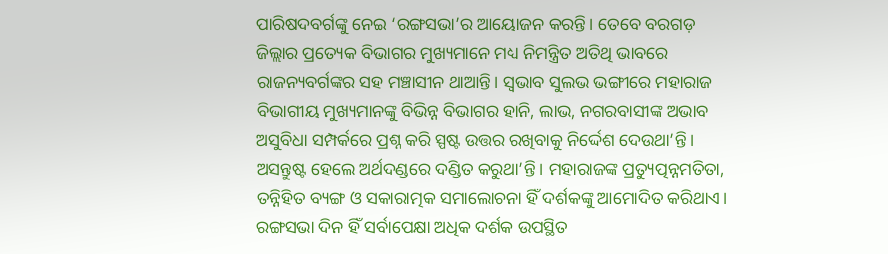ପାରିଷଦବର୍ଗଙ୍କୁ ନେଇ ‘ରଙ୍ଗସଭା’ର ଆୟୋଜନ କରନ୍ତି। ତେବେ ବରଗଡ଼ ଜିଲ୍ଲାର ପ୍ରତ୍ୟେକ ବିଭାଗର ମୁଖ୍ୟମାନେ ମଧ୍ୟ ନିମନ୍ତ୍ରିତ ଅତିଥି ଭାବରେ ରାଜନ୍ୟବର୍ଗଙ୍କର ସହ ମଞ୍ଚାସୀନ ଥାଆନ୍ତି। ସ୍ୱଭାବ ସୁଲଭ ଭଙ୍ଗୀରେ ମହାରାଜ ବିଭାଗୀୟ ମୁଖ୍ୟମାନଙ୍କୁ ବିଭିନ୍ନ ବିଭାଗର ହାନି, ଲାଭ, ନଗରବାସୀଙ୍କ ଅଭାବ ଅସୁବିଧା ସମ୍ପର୍କରେ ପ୍ରଶ୍ନ କରି ସ୍ପଷ୍ଟ ଉତ୍ତର ରଖିବାକୁ ନିର୍ଦ୍ଦେଶ ଦେଉଥା’ନ୍ତି। ଅସନ୍ତୁଷ୍ଟ ହେଲେ ଅର୍ଥଦଣ୍ଡରେ ଦଣ୍ଡିତ କରୁଥା’ନ୍ତି। ମହାରାଜଙ୍କ ପ୍ରତ୍ୟୁତ୍ପନ୍ନମତିତା, ତନ୍ନିହିତ ବ୍ୟଙ୍ଗ ଓ ସକାରାତ୍ମକ ସମାଲୋଚନା ହିଁ ଦର୍ଶକଙ୍କୁ ଆମୋଦିତ କରିଥାଏ। ରଙ୍ଗସଭା ଦିନ ହିଁ ସର୍ବାପେକ୍ଷା ଅଧିକ ଦର୍ଶକ ଉପସ୍ଥିତ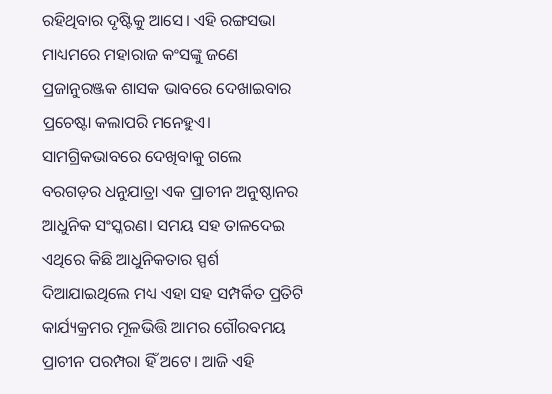ରହିଥିବାର ଦୃଷ୍ଟିକୁ ଆସେ। ଏହି ରଙ୍ଗସଭା ମାଧ୍ୟମରେ ମହାରାଜ କଂସଙ୍କୁ ଜଣେ ପ୍ରଜାନୁରଞ୍ଜକ ଶାସକ ଭାବରେ ଦେଖାଇବାର ପ୍ରଚେଷ୍ଟା କଲାପରି ମନେହୁଏ।
ସାମଗ୍ରିକଭାବରେ ଦେଖିବାକୁ ଗଲେ ବରଗଡ଼ର ଧନୁଯାତ୍ରା ଏକ ପ୍ରାଚୀନ ଅନୁଷ୍ଠାନର ଆଧୁନିକ ସଂସ୍କରଣ। ସମୟ ସହ ତାଳଦେଇ ଏଥିରେ କିଛି ଆଧୁନିକତାର ସ୍ପର୍ଶ ଦିଆଯାଇଥିଲେ ମଧ୍ୟ ଏହା ସହ ସମ୍ପର୍କିତ ପ୍ରତିଟି କାର୍ଯ୍ୟକ୍ରମର ମୂଳଭିତ୍ତି ଆମର ଗୌରବମୟ ପ୍ରାଚୀନ ପରମ୍ପରା ହିଁ ଅଟେ। ଆଜି ଏହି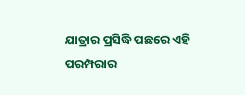ଯାତ୍ରାର ପ୍ରସିଦ୍ଧି ପଛରେ ଏହି ପରମ୍ପରାର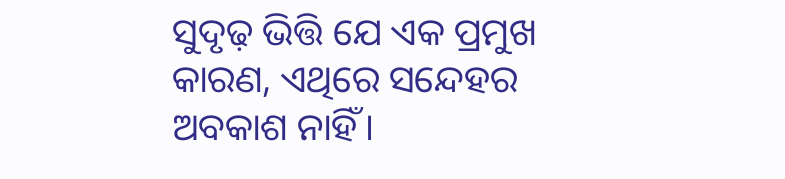ସୁଦୃଢ଼ ଭିତ୍ତି ଯେ ଏକ ପ୍ରମୁଖ କାରଣ, ଏଥିରେ ସନ୍ଦେହର ଅବକାଶ ନାହିଁ।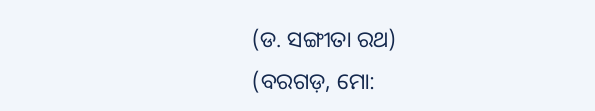(ଡ. ସଙ୍ଗୀତା ରଥ)
(ବରଗଡ଼, ମୋ: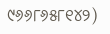୯୬୬୮୬୫୮୧୪୨)